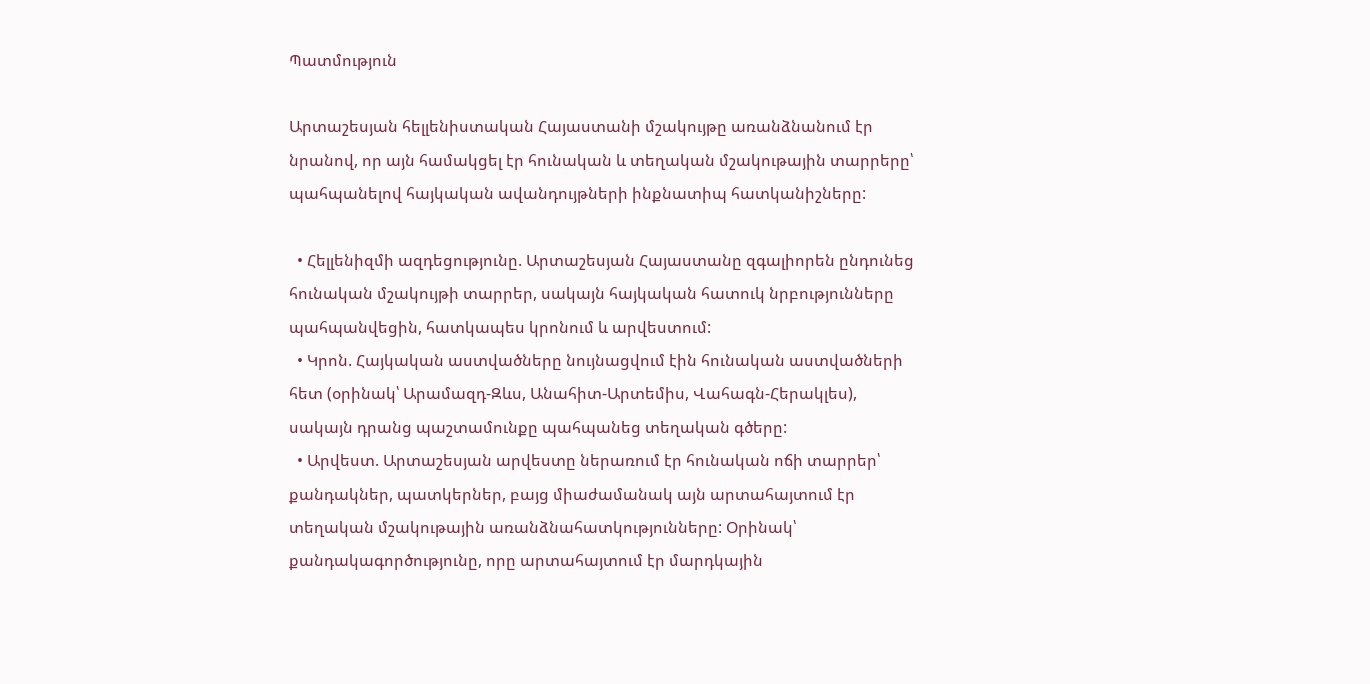Պատմություն

Արտաշեսյան հելլենիստական Հայաստանի մշակույթը առանձնանում էր նրանով, որ այն համակցել էր հունական և տեղական մշակութային տարրերը՝ պահպանելով հայկական ավանդույթների ինքնատիպ հատկանիշները:

  • Հելլենիզմի ազդեցությունը. Արտաշեսյան Հայաստանը զգալիորեն ընդունեց հունական մշակույթի տարրեր, սակայն հայկական հատուկ նրբությունները պահպանվեցին, հատկապես կրոնում և արվեստում:
  • Կրոն. Հայկական աստվածները նույնացվում էին հունական աստվածների հետ (օրինակ՝ Արամազդ-Զևս, Անահիտ-Արտեմիս, Վահագն-Հերակլես), սակայն դրանց պաշտամունքը պահպանեց տեղական գծերը:
  • Արվեստ. Արտաշեսյան արվեստը ներառում էր հունական ոճի տարրեր՝ քանդակներ, պատկերներ, բայց միաժամանակ այն արտահայտում էր տեղական մշակութային առանձնահատկությունները: Օրինակ՝ քանդակագործությունը, որը արտահայտում էր մարդկային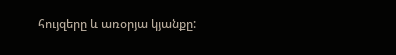հույզերը և առօրյա կյանքը: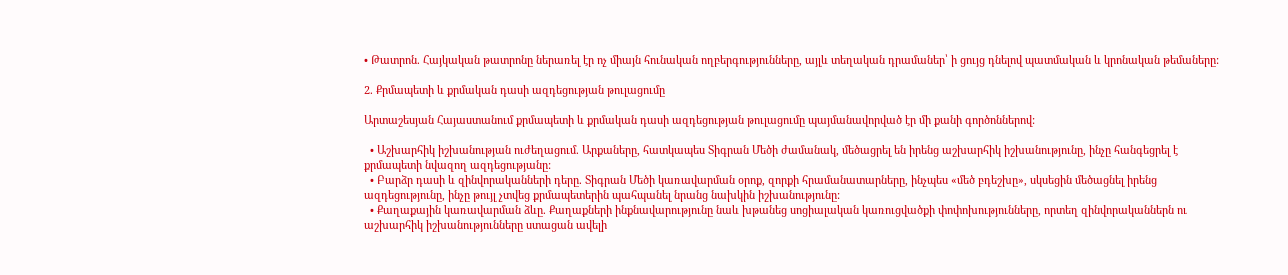• Թատրոն. Հայկական թատրոնը ներառել էր ոչ միայն հունական ողբերգությունները, այլև տեղական դրամաներ՝ ի ցույց դնելով պատմական և կրոնական թեմաները:

2. Քրմապետի և քրմական դասի ազդեցության թուլացումը

Արտաշեսյան Հայաստանում քրմապետի և քրմական դասի ազդեցության թուլացումը պայմանավորված էր մի քանի գործոններով:

  • Աշխարհիկ իշխանության ուժեղացում. Արքաները, հատկապես Տիգրան Մեծի ժամանակ, մեծացրել են իրենց աշխարհիկ իշխանությունը, ինչը հանգեցրել է քրմապետի նվազող ազդեցությանը:
  • Բարձր դասի և զինվորականների դերը. Տիգրան Մեծի կառավարման օրոք, զորքի հրամանատարները, ինչպես «մեծ բդեշխը», սկսեցին մեծացնել իրենց ազդեցությունը, ինչը թույլ չտվեց քրմապետերին պահպանել նրանց նախկին իշխանությունը:
  • Քաղաքային կառավարման ձևը. Քաղաքների ինքնավարությունը նաև խթանեց սոցիալական կառուցվածքի փոփոխությունները, որտեղ զինվորականներն ու աշխարհիկ իշխանությունները ստացան ավելի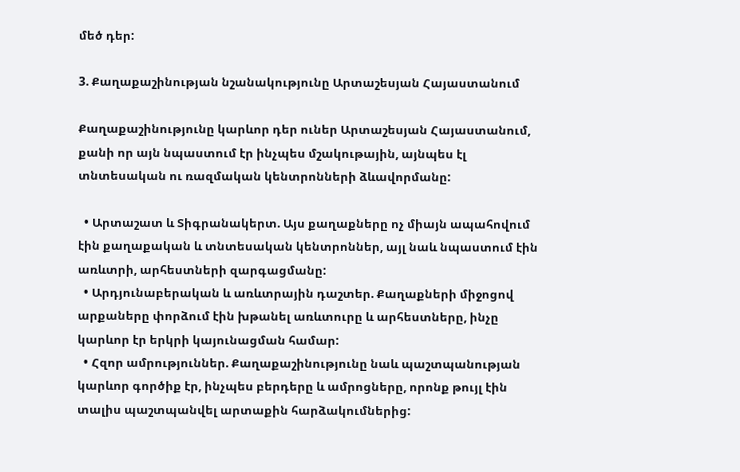մեծ դեր:

3. Քաղաքաշինության նշանակությունը Արտաշեսյան Հայաստանում

Քաղաքաշինությունը կարևոր դեր ուներ Արտաշեսյան Հայաստանում, քանի որ այն նպաստում էր ինչպես մշակութային, այնպես էլ տնտեսական ու ռազմական կենտրոնների ձևավորմանը:

  • Արտաշատ և Տիգրանակերտ. Այս քաղաքները ոչ միայն ապահովում էին քաղաքական և տնտեսական կենտրոններ, այլ նաև նպաստում էին առևտրի, արհեստների զարգացմանը:
  • Արդյունաբերական և առևտրային դաշտեր. Քաղաքների միջոցով արքաները փորձում էին խթանել առևտուրը և արհեստները, ինչը կարևոր էր երկրի կայունացման համար:
  • Հզոր ամրություններ. Քաղաքաշինությունը նաև պաշտպանության կարևոր գործիք էր, ինչպես բերդերը և ամրոցները, որոնք թույլ էին տալիս պաշտպանվել արտաքին հարձակումներից: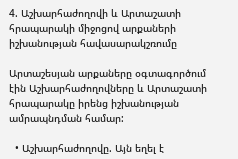4. Աշխարհաժողովի և Արտաշատի հրապարակի միջոցով արքաների իշխանության հավասարակշռումը

Արտաշեսյան արքաները օգտագործում էին Աշխարհաժողովները և Արտաշատի հրապարակը իրենց իշխանության ամրապնդման համար:

  • Աշխարհաժողովը. Այն եղել է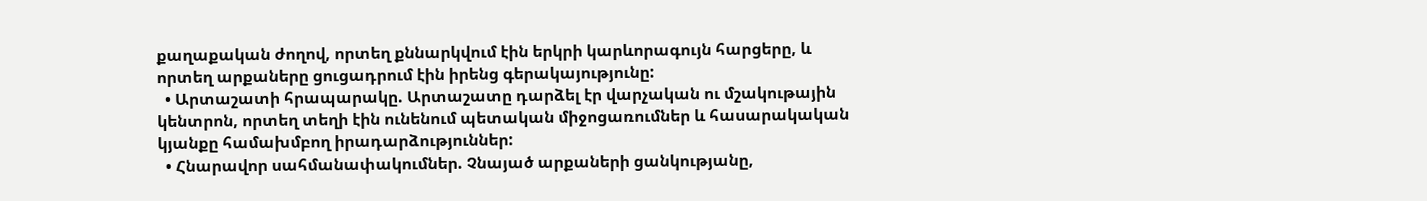քաղաքական ժողով, որտեղ քննարկվում էին երկրի կարևորագույն հարցերը, և որտեղ արքաները ցուցադրում էին իրենց գերակայությունը:
  • Արտաշատի հրապարակը. Արտաշատը դարձել էր վարչական ու մշակութային կենտրոն, որտեղ տեղի էին ունենում պետական միջոցառումներ և հասարակական կյանքը համախմբող իրադարձություններ:
  • Հնարավոր սահմանափակումներ. Չնայած արքաների ցանկությանը,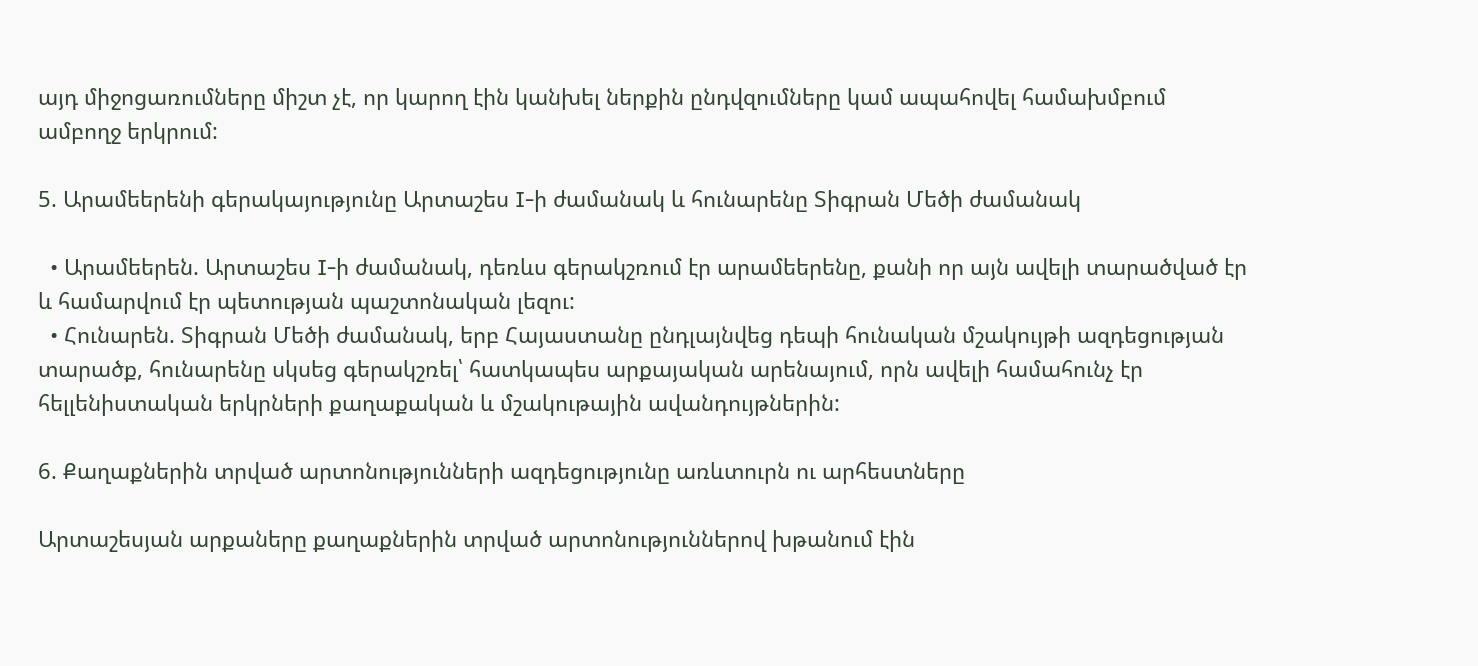այդ միջոցառումները միշտ չէ, որ կարող էին կանխել ներքին ընդվզումները կամ ապահովել համախմբում ամբողջ երկրում:

5. Արամեերենի գերակայությունը Արտաշես I-ի ժամանակ և հունարենը Տիգրան Մեծի ժամանակ

  • Արամեերեն. Արտաշես I-ի ժամանակ, դեռևս գերակշռում էր արամեերենը, քանի որ այն ավելի տարածված էր և համարվում էր պետության պաշտոնական լեզու:
  • Հունարեն. Տիգրան Մեծի ժամանակ, երբ Հայաստանը ընդլայնվեց դեպի հունական մշակույթի ազդեցության տարածք, հունարենը սկսեց գերակշռել՝ հատկապես արքայական արենայում, որն ավելի համահունչ էր հելլենիստական երկրների քաղաքական և մշակութային ավանդույթներին:

6. Քաղաքներին տրված արտոնությունների ազդեցությունը առևտուրն ու արհեստները

Արտաշեսյան արքաները քաղաքներին տրված արտոնություններով խթանում էին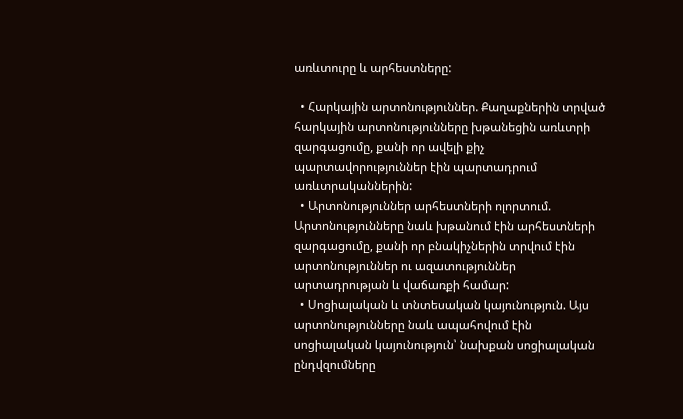առևտուրը և արհեստները:

  • Հարկային արտոնություններ. Քաղաքներին տրված հարկային արտոնությունները խթանեցին առևտրի զարգացումը, քանի որ ավելի քիչ պարտավորություններ էին պարտադրում առևտրականներին:
  • Արտոնություններ արհեստների ոլորտում. Արտոնությունները նաև խթանում էին արհեստների զարգացումը, քանի որ բնակիչներին տրվում էին արտոնություններ ու ազատություններ արտադրության և վաճառքի համար:
  • Սոցիալական և տնտեսական կայունություն. Այս արտոնությունները նաև ապահովում էին սոցիալական կայունություն՝ նախքան սոցիալական ընդվզումները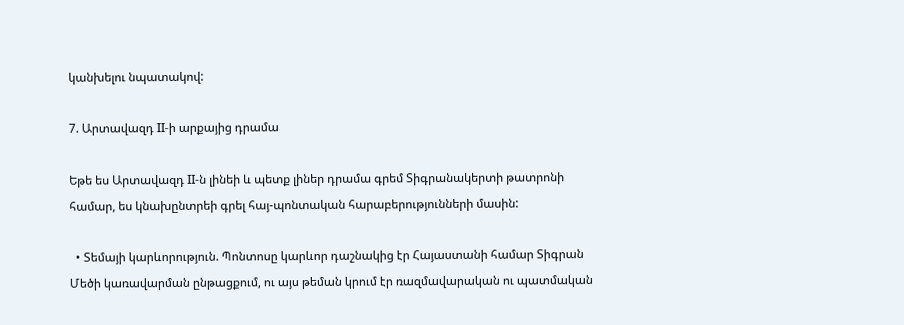կանխելու նպատակով:

7. Արտավազդ II-ի արքայից դրամա

Եթե ես Արտավազդ II-ն լինեի և պետք լիներ դրամա գրեմ Տիգրանակերտի թատրոնի համար, ես կնախընտրեի գրել հայ-պոնտական հարաբերությունների մասին:

  • Տեմայի կարևորություն. Պոնտոսը կարևոր դաշնակից էր Հայաստանի համար Տիգրան Մեծի կառավարման ընթացքում, ու այս թեման կրում էր ռազմավարական ու պատմական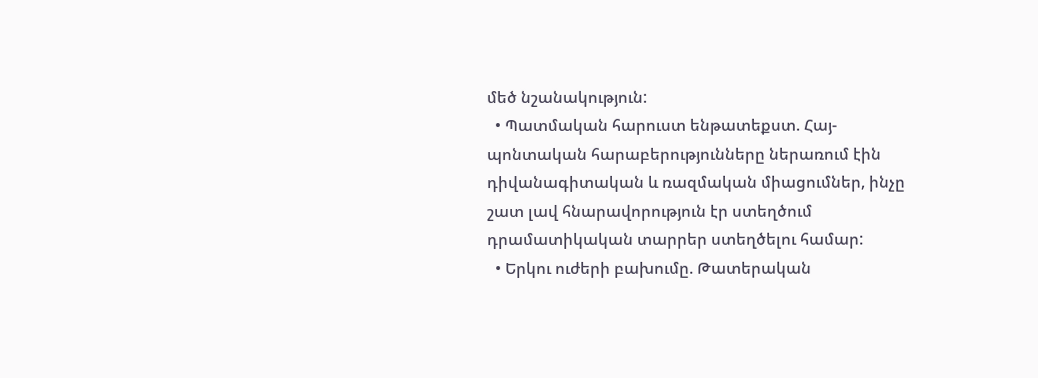մեծ նշանակություն:
  • Պատմական հարուստ ենթատեքստ. Հայ-պոնտական հարաբերությունները ներառում էին դիվանագիտական և ռազմական միացումներ, ինչը շատ լավ հնարավորություն էր ստեղծում դրամատիկական տարրեր ստեղծելու համար:
  • Երկու ուժերի բախումը. Թատերական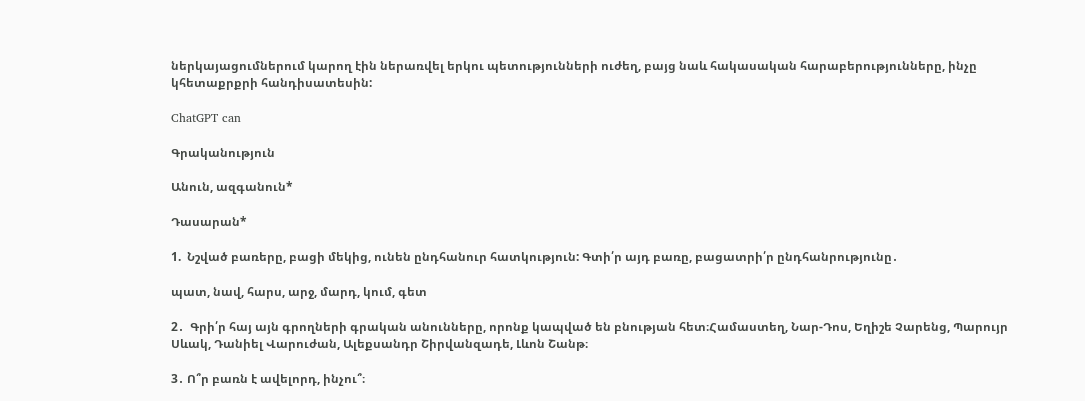ներկայացումներում կարող էին ներառվել երկու պետությունների ուժեղ, բայց նաև հակասական հարաբերությունները, ինչը կհետաքրքրի հանդիսատեսին:

ChatGPT can

Գրականություն

Անուն, ազգանուն*

Դասարան*

1.  Նշված բառերը, բացի մեկից, ունեն ընդհանուր հատկություն: Գտի՛ր այդ բառը, բացատրի՛ր ընդհանրությունը․

պատ, նավ, հարս, արջ, մարդ, կում, գետ

2․  Գրի՛ր հայ այն գրողների գրական անունները, որոնք կապված են բնության հետ։Համաստեղ, Նար-Դոս, Եղիշե Չարենց, Պարույր Սևակ, Դանիել Վարուժան, Ալեքսանդր Շիրվանզադե, Լևոն Շանթ։

3․ Ո՞ր բառն է ավելորդ, ինչու՞։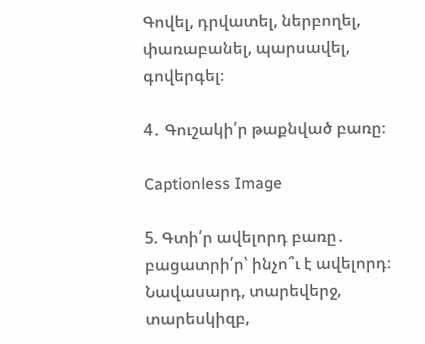Գովել, դրվատել, ներբողել, փառաբանել, պարսավել, գովերգել։

4․ Գուշակի՛ր թաքնված բառը։

Captionless Image

5. Գտի՛ր ավելորդ բառը․ բացատրի՛ր՝ ինչո՞ւ է ավելորդ։
Նավասարդ, տարեվերջ, տարեսկիզբ,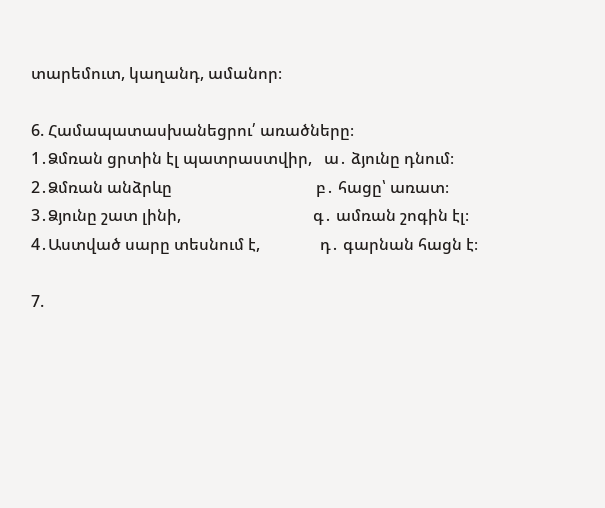տարեմուտ, կաղանդ, ամանոր։

6. Համապատասխանեցրու՛ առածները։
1․Ձմռան ցրտին էլ պատրաստվիր,   ա․ ձյունը դնում։
2․Ձմռան անձրևը                                    բ․ հացը՝ առատ։
3․Ձյունը շատ լինի,                                 գ․ ամռան շոգին էլ։
4․Աստված սարը տեսնում է,               դ․ գարնան հացն է։

7.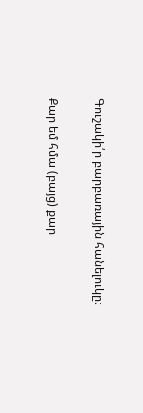Գուշակի՛ր բարբառային հանելուկը։

Քար եմ հմա (բայց) քար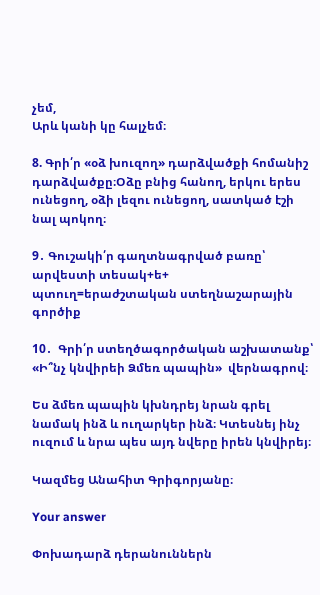չեմ,
Արև կանի կը հալչեմ։

8. Գրի՛ր «օձ խուզող» դարձվածքի հոմանիշ դարձվածքը։Օձը բնից հանող, երկու երես ունեցող, օձի լեզու ունեցող, սատկած էշի նալ պոկող։

9․ Գուշակի՛ր գաղտնագրված բառը՝ արվեստի տեսակ+ե+ պտուղ=երաժշտական ստեղնաշարային գործիք

10․  Գրի՛ր ստեղծագործական աշխատանք՝  «Ի՞նչ կնվիրեի Ձմեռ պապին»  վերնագրով։

Ես ձմեռ պապին կխնդրեյ նրան գրել նամակ ինձ և ուղարկեր ինձ։ Կտեսնեյ ինչ ուզում և նրա պես այդ նվերը իրեն կնվիրեյ։

Կազմեց Անահիտ Գրիգորյանը։

Your answer

Փոխադարձ դերանուններն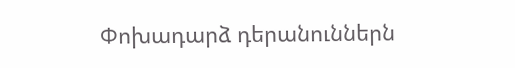Փոխադարձ դերանուններն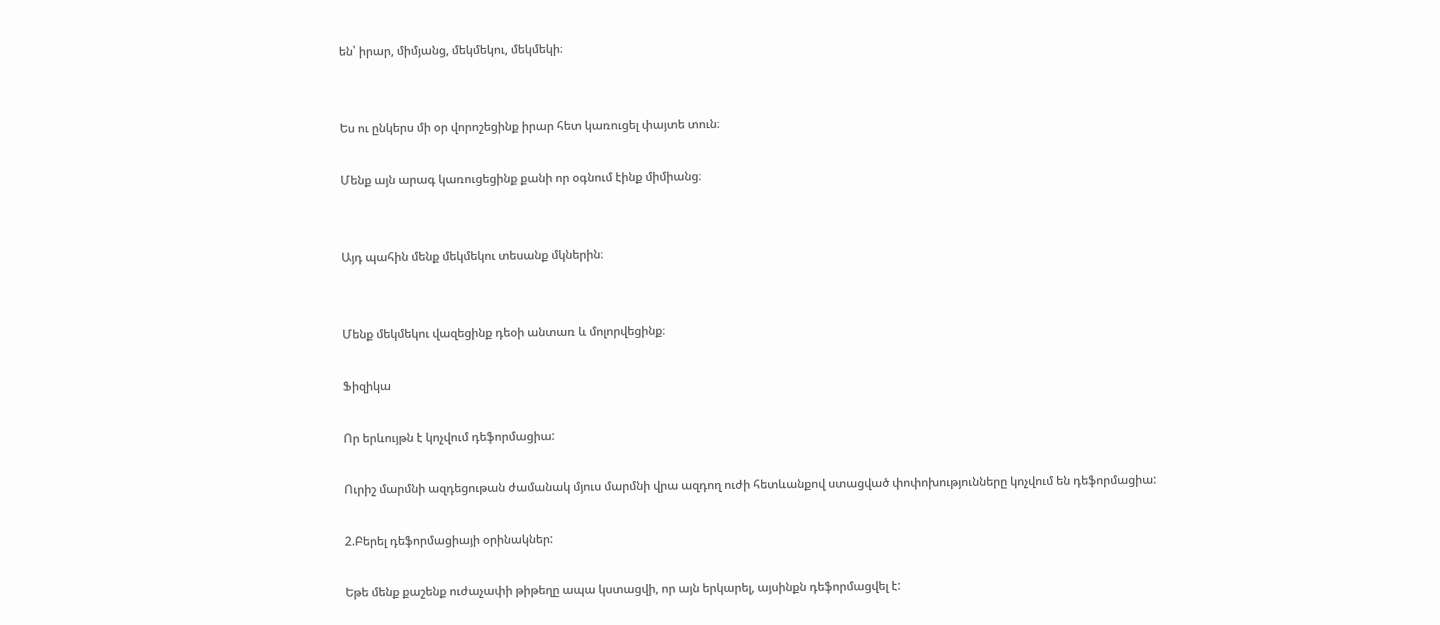են՝ իրար, միմյանց, մեկմեկու, մեկմեկի։


Ես ու ընկերս մի օր վորոշեցինք իրար հետ կառուցել փայտե տուն։

Մենք այն արագ կառուցեցինք քանի որ օգնում էինք միմիանց։


Այդ պահին մենք մեկմեկու տեսանք մկներին։


Մենք մեկմեկու վազեցինք դեօի անտառ և մոլորվեցինք։

Ֆիզիկա

Որ երևույթն է կոչվում դեֆորմացիա:

Ուրիշ մարմնի ազդեցութան ժամանակ մյուս մարմնի վրա ազդող ուժի հետևանքով ստացված փոփոխությունները կոչվում են դեֆորմացիա:

2.Բերել դեֆորմացիայի օրինակներ:

Եթե մենք քաշենք ուժաչափի թիթեղը ապա կստացվի, որ այն երկարել, այսինքն դեֆորմացվել է: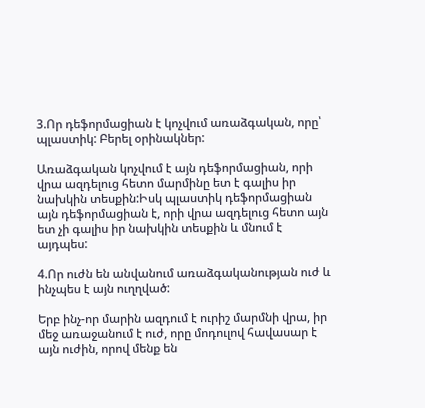3.Որ դեֆորմացիան է կոչվում առաձգական, որը՝ պլաստիկ: Բերել օրինակներ:

Առաձգական կոչվում է այն դեֆորմացիան, որի վրա ազդելուց հետո մարմինը ետ է գալիս իր նախկին տեսքին:Իսկ պլաստիկ դեֆորմացիան այն դեֆորմացիան է, որի վրա ազդելուց հետո այն ետ չի գալիս իր նախկին տեսքին և մնում է այդպես:

4.Որ ուժն են անվանում առաձգականության ուժ և ինչպես է այն ուղղված:

Երբ ինչ-որ մարին ազդում է ուրիշ մարմնի վրա, իր մեջ առաջանում է ուժ, որը մոդուլով հավասար է այն ուժին, որով մենք են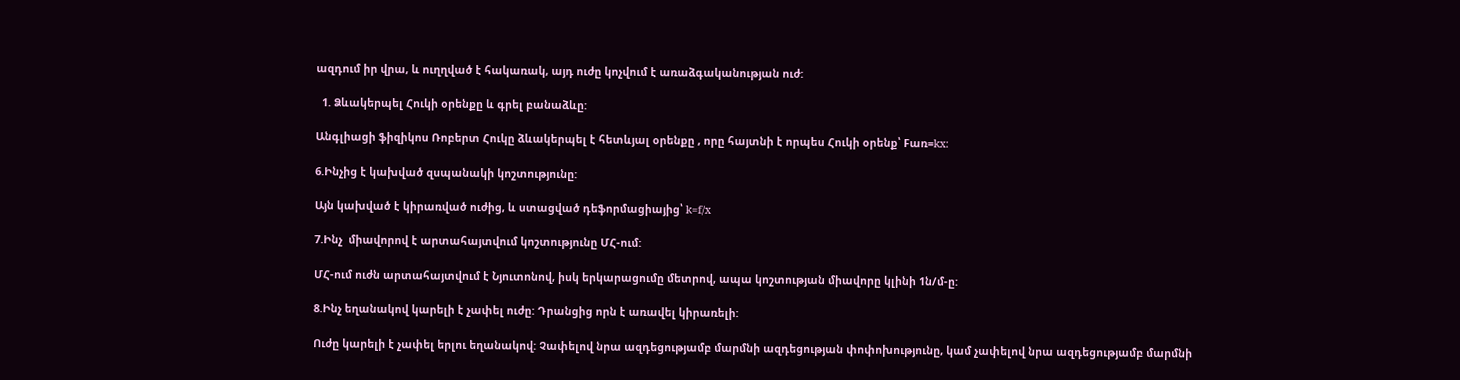ազդում իր վրա, և ուղղված է հակառակ, այդ ուժը կոչվում է առաձգականության ուժ:

  1. Ձևակերպել Հուկի օրենքը և գրել բանաձևը:

Անգլիացի ֆիզիկոս Ռոբերտ Հուկը ձևակերպել է հետևյալ օրենքը , որը հայտնի է որպես Հուկի օրենք՝ Fառ=kx:

6.Ինչից է կախված զսպանակի կոշտությունը:

Այն կախված է կիրառված ուժից, և ստացված դեֆորմացիայից՝ k=f/x

7.Ինչ  միավորով է արտահայտվում կոշտությունը ՄՀ-ում:

ՄՀ-ում ուժն արտահայտվում է Նյուտոնով, իսկ երկարացումը մետրով, ապա կոշտության միավորը կլինի 1ն/մ-ը:

8.Ինչ եղանակով կարելի է չափել ուժը: Դրանցից որն է առավել կիրառելի:

Ուժը կարելի է չափել երլու եղանակով: Չափելով նրա ազդեցությամբ մարմնի ազդեցության փոփոխությունը, կամ չափելով նրա ազդեցությամբ մարմնի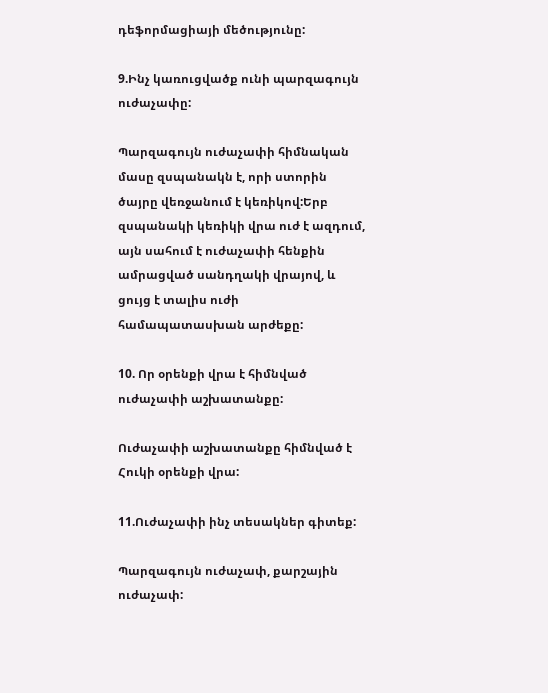դեֆորմացիայի մեծությունը:

9.Ինչ կառուցվածք ունի պարզագույն ուժաչափը:

Պարզագույն ուժաչափի հիմնական մասը զսպանակն է, որի ստորին ծայրը վեռջանում է կեռիկով:Երբ զսպանակի կեռիկի վրա ուժ է ազդում, այն սահում է ուժաչափի հենքին ամրացված սանդղակի վրայով, և ցույց է տալիս ուժի համապատասխան արժեքը:

10. Որ օրենքի վրա է հիմնված ուժաչափի աշխատանքը:

Ուժաչափի աշխատանքը հիմնված է Հուկի օրենքի վրա:

11.Ուժաչափի ինչ տեսակներ գիտեք:

Պարզագույն ուժաչափ, քարշային ուժաչափ: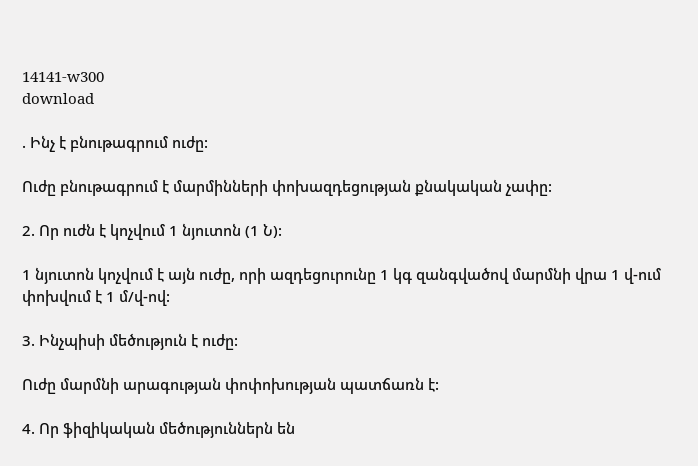14141-w300
download

. Ինչ է բնութագրում ուժը:

Ուժը բնութագրում է մարմինների փոխազդեցության քնակական չափը:

2. Որ ուժն է կոչվում 1 նյուտոն (1 Ն):

1 նյուտոն կոչվում է այն ուժը, որի ազդեցուրունը 1 կգ զանգվածով մարմնի վրա 1 վ-ում փոխվում է 1 մ/վ-ով:

3. Ինչպիսի մեծություն է ուժը:

Ուժը մարմնի արագության փոփոխության պատճառն է:

4. Որ ֆիզիկական մեծություններն են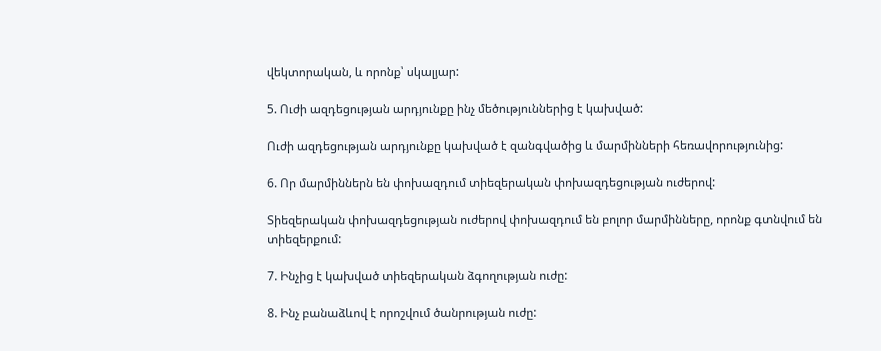վեկտորական, և որոնք՝ սկալյար:

5. Ուժի ազդեցության արդյունքը ինչ մեծություններից է կախված:

Ուժի ազդեցության արդյունքը կախված է զանգվածից և մարմինների հեռավորությունից:

6. Որ մարմիններն են փոխազդում տիեզերական փոխազդեցության ուժերով:

Տիեզերական փոխազդեցության ուժերով փոխազդում են բոլոր մարմինները, որոնք գտնվում են տիեզերքում:

7. Ինչից է կախված տիեզերական ձգողության ուժը:

8. Ինչ բանաձևով է որոշվում ծանրության ուժը: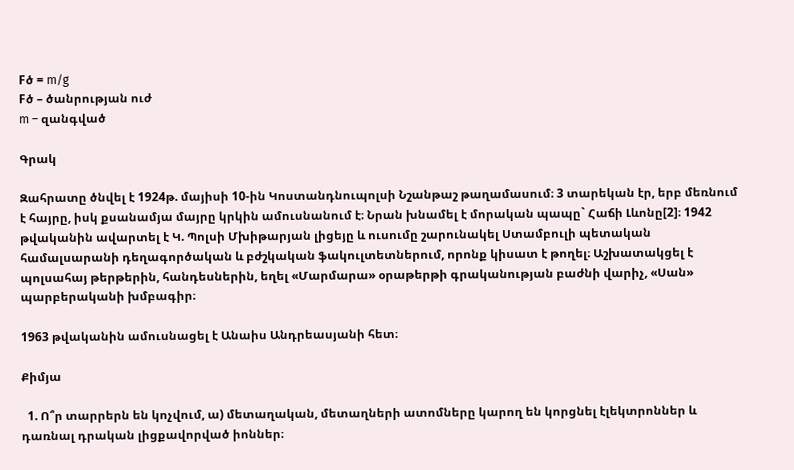Fծ = m/g
Fծ – ծանրության ուժ
m – զանգված

Գրակ

Զահրատը ծնվել է 1924թ. մայիսի 10-ին Կոստանդնուպոլսի Նշանթաշ թաղամասում։ 3 տարեկան էր, երբ մեռնում է հայրը, իսկ քսանամյա մայրը կրկին ամուսնանում է։ Նրան խնամել է մորական պապը` Հաճի Լևոնը[2]։ 1942 թվականին ավարտել է Կ. Պոլսի Մխիթարյան լիցեյը և ուսումը շարունակել Ստամբուլի պետական համալսարանի դեղագործական և բժշկական ֆակուլտետներում, որոնք կիսատ է թողել։ Աշխատակցել է պոլսահայ թերթերին, հանդեսներին, եղել «Մարմարա» օրաթերթի գրականության բաժնի վարիչ, «Սան» պարբերականի խմբագիր։

1963 թվականին ամուսնացել է Անաիս Անդրեասյանի հետ։

Քիմյա

  1. Ո՞ր տարրերն են կոչվում, ա) մետաղական, մետաղների ատոմները կարող են կորցնել էլեկտրոններ և դառնալ դրական լիցքավորված իոններ։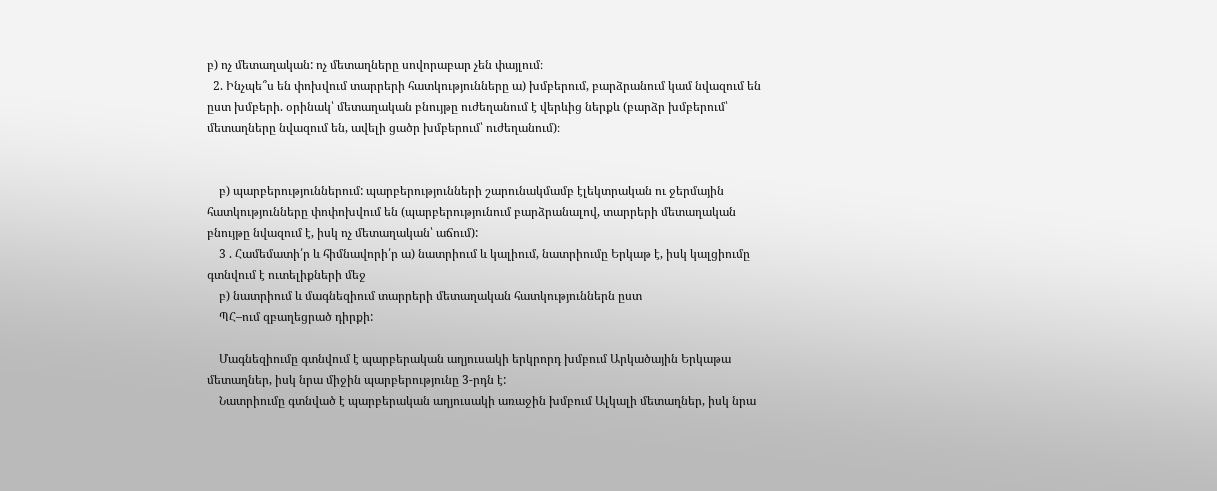բ) ոչ մետաղական: ոչ մետաղները սովորաբար չեն փայլում։
  2. Ինչպե՞ս են փոխվում տարրերի հատկությունները ա) խմբերում, բարձրանում կամ նվազում են ըստ խմբերի. օրինակ՝ մետաղական բնույթը ուժեղանում է վերևից ներքև (բարձր խմբերում՝ մետաղները նվազում են, ավելի ցածր խմբերում՝ ուժեղանում)։


    բ) պարբերություններում: պարբերությունների շարունակմամբ էլեկտրական ու ջերմային հատկությունները փոփոխվում են (պարբերությունում բարձրանալով, տարրերի մետաղական բնույթը նվազում է, իսկ ոչ մետաղական՝ աճում):
    3 . Համեմատի՛ր և հիմնավորի՛ր ա) նատրիում և կալիում, նատրիումը Երկաթ է, իսկ կալցիումը գտնվում է ուտելիքների մեջ
    բ) նատրիում և մագնեզիում տարրերի մետաղական հատկություններն ըստ
    ՊՀ–ում զբաղեցրած դիրքի:

    Մագնեզիումը գտնվում է պարբերական աղյուսակի երկրորդ խմբում Արկածային Երկաթա մետաղներ, իսկ նրա միջին պարբերությունը 3-րդն է:
    Նատրիումը գտնված է պարբերական աղյուսակի առաջին խմբում Ալկալի մետաղներ, իսկ նրա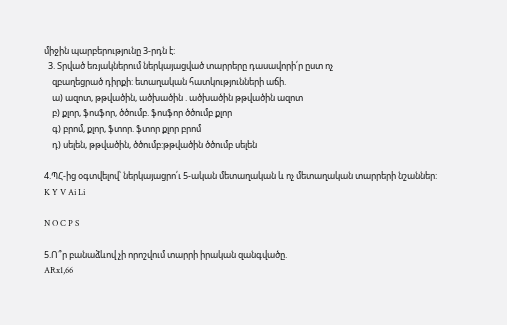միջին պարբերությունը 3-րդն է:
  3. Տրված եռյակներում ներկայացված տարրերը դասավորի՛ր ըստ ոչ
    զբաղեցրած դիրքի: ետաղական հատկությունների աճի.
    ա) ազոտ, թթվածին, ածխածին . ածխածին թթվածին ազոտ
    բ) քլոր, ֆոսֆոր, ծծումբ. ֆոսֆոր ծծումբ քլոր
    գ) բրոմ, քլոր, ֆտոր. ֆտոր քլոր բրոմ
    դ) սելեն, թթվածին, ծծումբ:թթվածին ծծումբ սելեն

4.ՊՀ-ից օգտվելով՝ ներկայացրո՛ւ 5-ական մետաղական և ոչ մետաղական տարրերի նշաններ:
K Y V Ai Li

N O C P S

5.Ո՞ր բանաձևով չի որոշվում տարրի իրական զանգվածը.
ARx1,66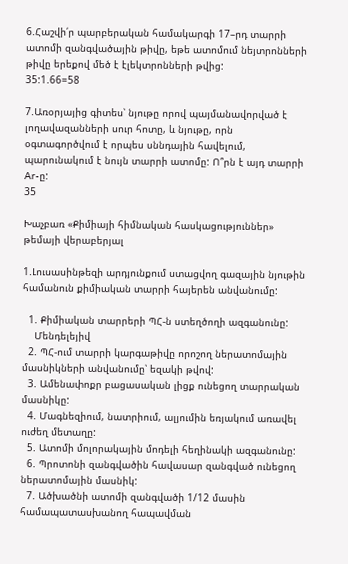6.Հաշվի՛ր պարբերական համակարգի 17–րդ տարրի ատոմի զանգվածային թիվը, եթե ատոմում նեյտրոնների թիվը երեքով մեծ է էլեկտրոնների թվից:
35:1.66=58

7.Առօրյայից գիտես՝ նյութը որով պայմանավորված է լողավազանների սուր հոտը, և նյութը, որն օգտագործվում է որպես սննդային հավելում, պարունակում է նույն տարրի ատոմը: Ո՞րն է այդ տարրի Ar-ը:
35

Խաչբառ «Քիմիայի հիմնական հասկացություններ» թեմայի վերաբերյալ

1.Լուսասինթեզի արդյունքում ստացվող գազային նյութին համանուն քիմիական տարրի հայերեն անվանումը:

  1. Քիմիական տարրերի ՊՀ-ն ստեղծողի ազգանունը:
    Մենդելեյիվ
  2. ՊՀ-ում տարրի կարգաթիվը որոշող ներատոմային մասնիկների անվանումը՝ եզակի թվով:
  3. Ամենափոքր բացասական լիցք ունեցող տարրական մասնիկը:
  4. Մագնեզիում, նատրիում, ալյումին եռյակում առավել ուժեղ մետաղը:
  5. Ատոմի մոլորակային մոդելի հեղինակի ազգանունը:
  6. Պրոտոնի զանգվածին հավասար զանգված ունեցող ներատոմային մասնիկ:
  7. Ածխածնի ատոմի զանգվածի 1/12 մասին համապատասխանող հապավման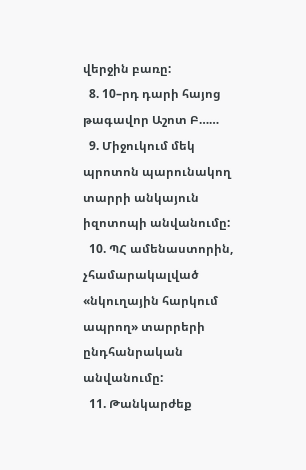վերջին բառը:
  8. 10–րդ դարի հայոց թագավոր Աշոտ Բ……
  9. Միջուկում մեկ պրոտոն պարունակող տարրի անկայուն իզոտոպի անվանումը:
  10. ՊՀ ամենաստորին, չհամարակալված «նկուղային հարկում ապրող» տարրերի ընդհանրական անվանումը:
  11. Թանկարժեք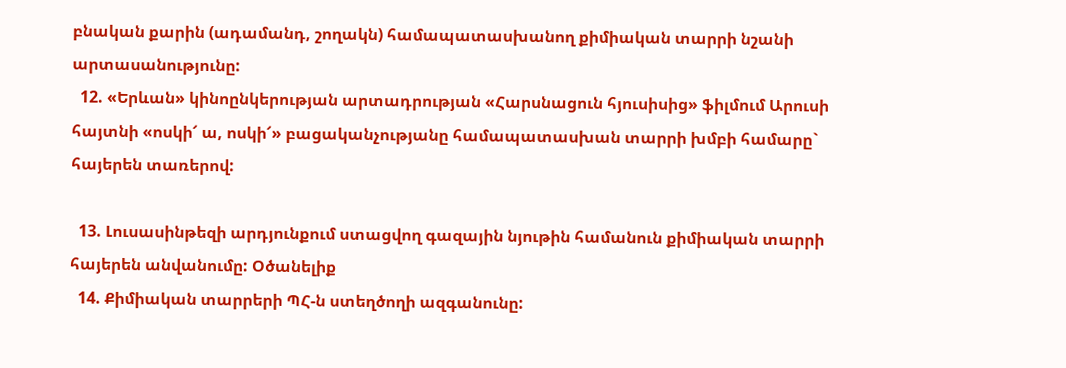բնական քարին (ադամանդ, շողակն) համապատասխանող քիմիական տարրի նշանի արտասանությունը:
  12. «Երևան» կինոընկերության արտադրության «Հարսնացուն հյուսիսից» ֆիլմում Արուսի հայտնի «ոսկի՜ ա, ոսկի՜» բացականչությանը համապատասխան տարրի խմբի համարը` հայերեն տառերով:

  13. Լուսասինթեզի արդյունքում ստացվող գազային նյութին համանուն քիմիական տարրի հայերեն անվանումը: Օծանելիք
  14. Քիմիական տարրերի ՊՀ-ն ստեղծողի ազգանունը: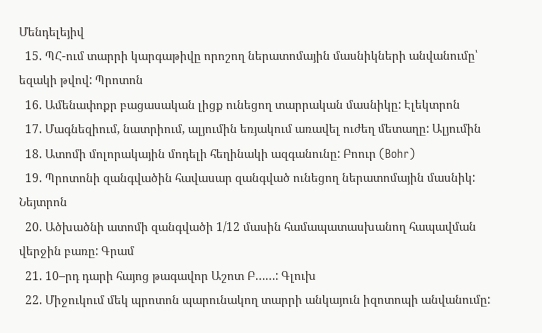Մենդելեյիվ
  15. ՊՀ-ում տարրի կարգաթիվը որոշող ներատոմային մասնիկների անվանումը՝ եզակի թվով: Պրոտոն
  16. Ամենափոքր բացասական լիցք ունեցող տարրական մասնիկը: Էլեկտրոն
  17. Մագնեզիում, նատրիում, ալյումին եռյակում առավել ուժեղ մետաղը: Ալյումին
  18. Ատոմի մոլորակային մոդելի հեղինակի ազգանունը: Բոուր (Bohr)
  19. Պրոտոնի զանգվածին հավասար զանգված ունեցող ներատոմային մասնիկ: Նեյտրոն
  20. Ածխածնի ատոմի զանգվածի 1/12 մասին համապատասխանող հապավման վերջին բառը: Գրամ
  21. 10–րդ դարի հայոց թագավոր Աշոտ Բ……: Գլուխ
  22. Միջուկում մեկ պրոտոն պարունակող տարրի անկայուն իզոտոպի անվանումը: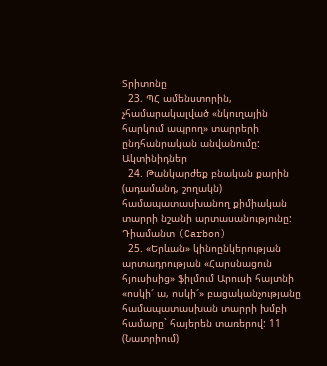Տրիտոնը
  23. ՊՀ ամենստորին, չհամարակալված «նկուղային հարկում ապրող» տարրերի ընդհանրական անվանումը: Ակտինիդներ
  24. Թանկարժեք բնական քարին (ադամանդ, շողակն) համապատասխանող քիմիական տարրի նշանի արտասանությունը: Դիամանտ (Carbon)
  25. «Երևան» կինոընկերության արտադրության «Հարսնացուն հյուսիսից» ֆիլմում Արուսի հայտնի «ոսկի՜ ա, ոսկի՜» բացականչությանը համապատասխան տարրի խմբի համարը` հայերեն տառերով: 11 (Նատրիում)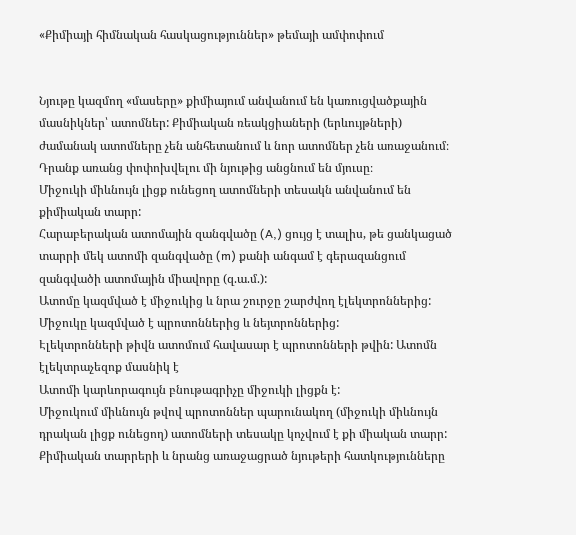«Քիմիայի հիմնական հասկացություններ» թեմայի ամփոփում


Նյութը կազմող «մասերը» քիմիայում անվանում են կառուցվածքային մասնիկներ՝ ատոմներ: Քիմիական ռեակցիաների (երևույթների) ժամանակ ատոմները չեն անհետանում և նոր ատոմներ չեն առաջանում։ Դրանք առանց փոփոխվելու մի նյութից անցնում են մյուսը։
Միջուկի միևնույն լիցք ունեցող ատոմների տեսակն անվանում են քիմիական տարր:
Հարաբերական ատոմային զանգվածը (A,) ցույց է տալիս, թե ցանկացած տարրի մեկ ատոմի զանգվածը (m) քանի անգամ է գերազանցում զանգվածի ատոմային միավորը (զ.ա.մ.):
Ատոմը կազմված է միջուկից և նրա շուրջը շարժվող էլեկտրոններից:
Միջուկը կազմված է պրոտոններից և նեյտրոններից:
Էլեկտրոնների թիվն ատոմում հավասար է պրոտոնների թվին: Ատոմն էլեկտրաչեզոք մասնիկ է
Ատոմի կարևորագույն բնութագրիչը միջուկի լիցքն է:
Միջուկում միևնույն թվով պրոտոններ պարունակող (միջուկի միևնույն դրական լիցք ունեցող) ատոմների տեսակը կոչվում է քի միական տարր:
Քիմիական տարրերի և նրանց առաջացրած նյութերի հատկությունները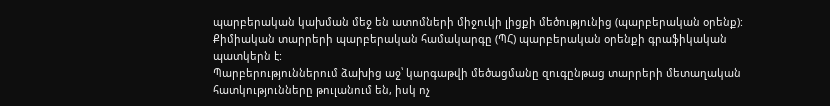պարբերական կախման մեջ են ատոմների միջուկի լիցքի մեծությունից (պարբերական օրենք):
Քիմիական տարրերի պարբերական համակարգը (ՊՀ) պարբերական օրենքի գրաֆիկական պատկերն է:
Պարբերություններում ձախից աջ՝ կարգաթվի մեծացմանը զուգընթաց տարրերի մետաղական հատկությունները թուլանում են, իսկ ոչ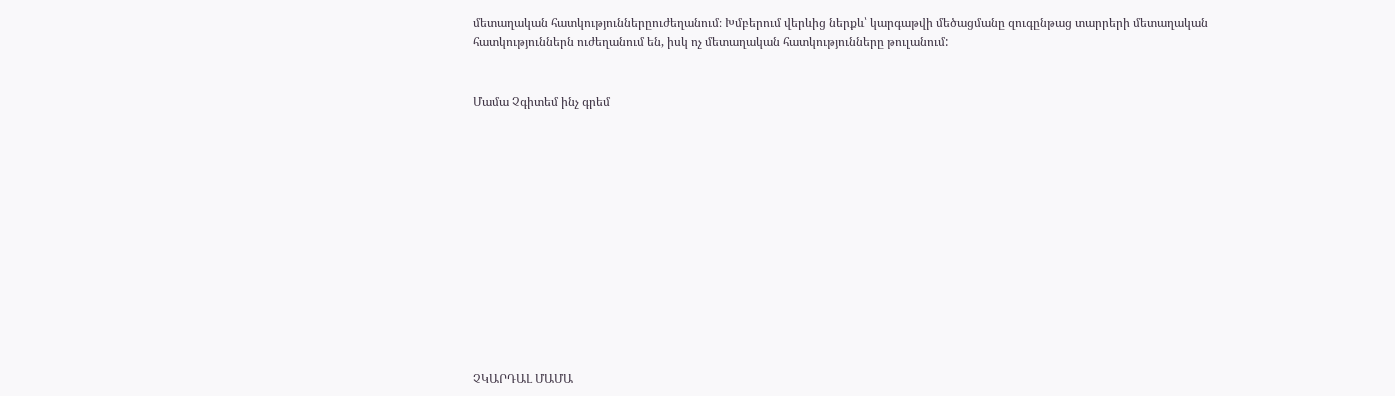մետաղական հատկություններըուժեղանում։ Խմբերում վերևից ներքև՝ կարգաթվի մեծացմանը զուգընթաց տարրերի մետաղական հատկություններն ուժեղանում են, իսկ ոչ մետաղական հատկությունները թուլանում:


Մամա Չգիտեմ ինչ գրեմ













ՉԿԱՐԴԱԼ ՄԱՄԱ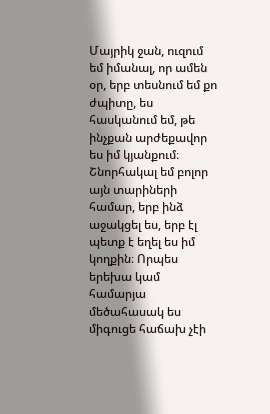Մայրիկ ջան, ուզում եմ իմանալ, որ ամեն օր, երբ տեսնում եմ քո ժպիտը, ես հասկանում եմ, թե ինչքան արժեքավոր ես իմ կյանքում։ Շնորհակալ եմ բոլոր այն տարիների համար, երբ ինձ աջակցել ես, երբ էլ պետք է եղել ես իմ կողքին։ Որպես երեխա կամ համարյա մեծահասակ ես միգուցե հաճախ չէի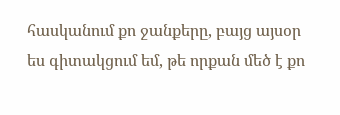հասկանում քո ջանքերը, բայց այսօր ես գիտակցում եմ, թե որքան մեծ է քո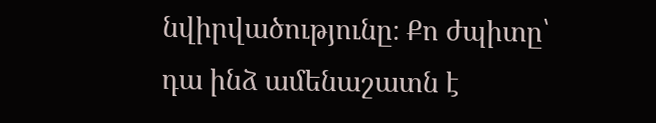նվիրվածությունը։ Քո ժպիտը՝ դա ինձ ամենաշատն է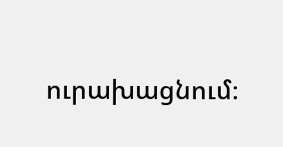ուրախացնում։